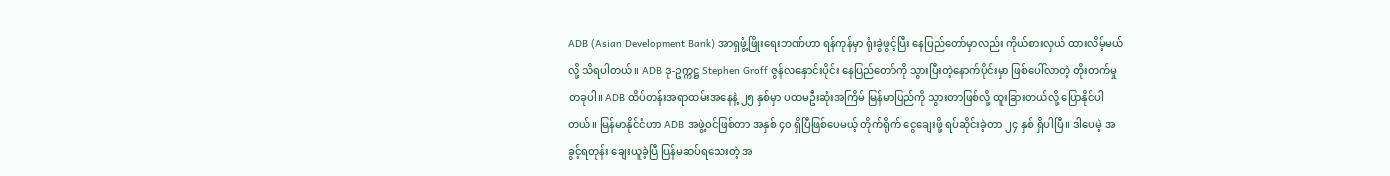ADB (Asian Development Bank) အာရှဖွံ့ဖြိုးရေးဘဏ်ဟာ ရန်ကုန်မှာ ရုံးခွဲဖွင့်ပြီး နေပြည်တော်မှာလည်း ကိုယ်စားလှယ် ထားလိမ့်မယ်လို့ သိရပါတယ်။ ADB ဒု-ဥက္ကဋ္ဌ Stephen Groff ဇွန်လနှောင်းပိုင်း နေပြည်တော်ကို သွားပြီးတဲ့နောက်ပိုင်းမှာ ဖြစ်ပေါ်လာတဲ့ တိုးတက်မှုတခုပါ။ ADB ထိပ်တန်းအရာထမ်းအနေနဲ့ ၂၅ နှစ်မှာ ပထမဦးဆုံးအကြိမ် မြန်မာပြည်ကို သွားတာဖြစ်လို့ ထူးခြားတယ်လို့ ပြောနိုင်ပါတယ်။ မြန်မာနိုင်ငံဟာ ADB အဖွဲ့ဝင်ဖြစ်တာ အနှစ် ၄၀ ရှိပြီဖြစ်ပေမယ့် တိုက်ရိုက် ငွေချေးဖို့ ရပ်ဆိုင်းခဲ့တာ ၂၄ နှစ် ရှိပါပြီ။ ဒါပေမဲ့ အခွင့်ရတုန်း ချေးယူခဲ့ပြီ ပြန်မဆပ်ရသေးတဲ့ အ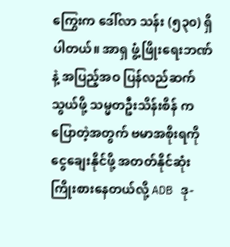ကြွေးက ဒေါ်လာ သန်း (၅၃၀) ရှိပါတယ်။ အာရှ ဖွံ့ဖြိုးရေးဘဏ်နဲ့ အပြည့်အဝ ပြန်လည်ဆက်သွယ်ဖို့ သမ္မတဦးသိန်းစိန် က ပြောတဲ့အတွက် ဗမာအစိုးရကို ငွေချေးနိုင်ဖို့ အတတ်နိုင်ဆုံး ကြိုးစားနေတယ်လို့ ADB ဒု-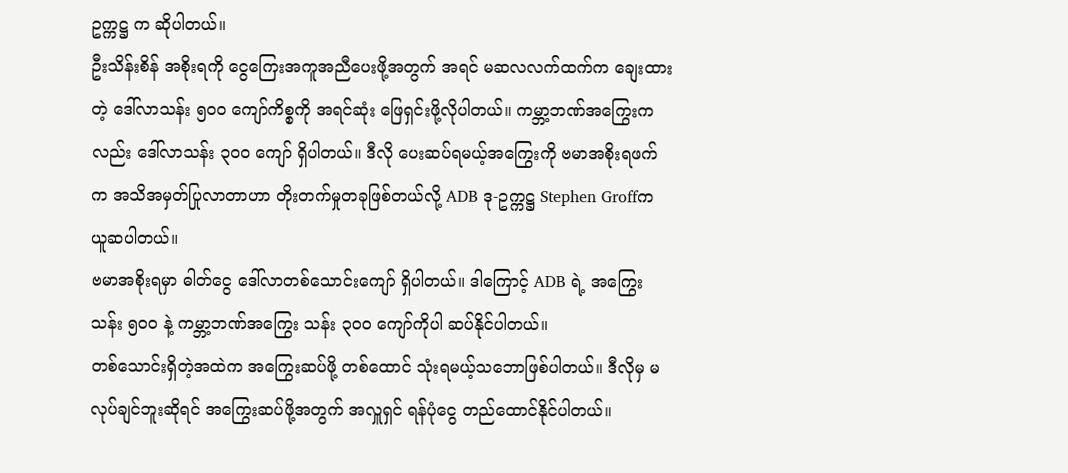ဥက္ကဋ္ဌ က ဆိုပါတယ်။
ဦးသိန်းစိန် အစိုးရကို ငွေကြေးအကူအညီပေးဖို့အတွက် အရင် မဆလလက်ထက်က ချေးထားတဲ့ ဒေါ်လာသန်း ၅၀၀ ကျော်ကိစ္စကို အရင်ဆုံး ဖြေရှင်းဖို့လိုပါတယ်။ ကမ္ဘာ့ဘဏ်အကြွေးကလည်း ဒေါ်လာသန်း ၃၀၀ ကျော် ရှိပါတယ်။ ဒီလို ပေးဆပ်ရမယ့်အကြွေးကို ဗမာအစိုးရဖက်က အသိအမှတ်ပြုလာတာဟာ တိုးတက်မှုတခုဖြစ်တယ်လို့ ADB ဒု-ဥက္ကဋ္ဌ Stephen Groffက ယူဆပါတယ်။
ဗမာအစိုးရမှာ ဓါတ်ငွေ ဒေါ်လာတစ်သောင်းကျော် ရှိပါတယ်။ ဒါကြောင့် ADB ရဲ့ အကြွေး သန်း ၅၀၀ နဲ့ ကမ္ဘာ့ဘဏ်အကြွေး သန်း ၃၀၀ ကျော်ကိုပါ ဆပ်နိုင်ပါတယ်။
တစ်သောင်းရှိတဲ့အထဲက အကြွေးဆပ်ဖို့ တစ်ထောင် သုံးရမယ့်သဘောဖြစ်ပါတယ်။ ဒီလိုမှ မလုပ်ချင်ဘူးဆိုရင် အကြွေးဆပ်ဖို့အတွက် အလှူရှင် ရန်ပုံငွေ တည်ထောင်နိုင်ပါတယ်။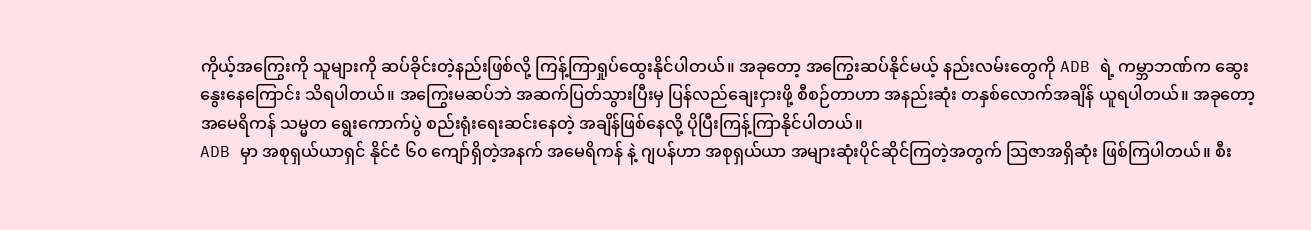ကိုယ့်အကြွေးကို သူများကို ဆပ်ခိုင်းတဲ့နည်းဖြစ်လို့ ကြန့်ကြာရှုပ်ထွေးနိုင်ပါတယ်။ အခုတော့ အကြွေးဆပ်နိုင်မယ့် နည်းလမ်းတွေကို ADB ရဲ့ ကမ္ဘာဘဏ်က ဆွေးနွေးနေကြောင်း သိရပါတယ်။ အကြွေးမဆပ်ဘဲ အဆက်ပြတ်သွားပြီးမှ ပြန်လည်ချေးငှားဖို့ စီစဉ်တာဟာ အနည်းဆုံး တနှစ်လောက်အချိန် ယူရပါတယ်။ အခုတော့ အမေရိကန် သမ္မတ ရွေးကောက်ပွဲ စည်းရုံးရေးဆင်းနေတဲ့ အချိန်ဖြစ်နေလို့ ပိုပြီးကြန့်ကြာနိုင်ပါတယ်။
ADB မှာ အစုရှယ်ယာရှင် နိုင်ငံ ၆၀ ကျော်ရှိတဲ့အနက် အမေရိကန် နဲ့ ဂျပန်ဟာ အစုရှယ်ယာ အများဆုံးပိုင်ဆိုင်ကြတဲ့အတွက် သြဇာအရှိဆုံး ဖြစ်ကြပါတယ်။ စီး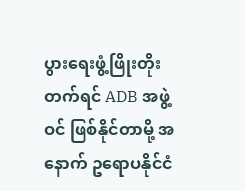ပွားရေးဖွံ့ဖြိုးတိုးတက်ရင် ADB အဖွဲ့ဝင် ဖြစ်နိုင်တာမို့ အနောက် ဥရောပနိုင်ငံ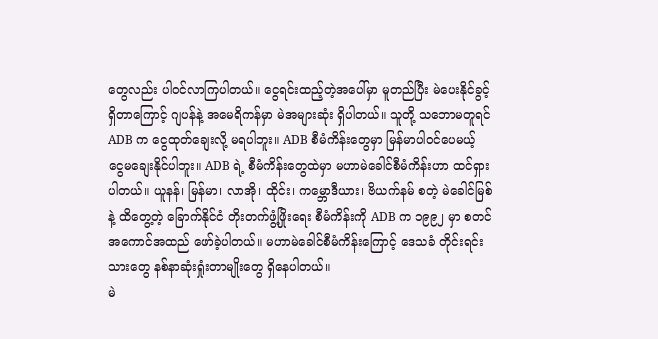တွေလည်း ပါဝင်လာကြပါတယ်။ ငွေရင်းထည့်တဲ့အပေါ်မှာ မူတည်ပြီး မဲပေးနိုင်ခွင့်ရှိတာကြောင့် ဂျပန်နဲ့ အမေရိကန်မှာ မဲအများဆုံး ရှိပါတယ်။ သူတို့ သဘောမတူရင် ADB က ငွေထုတ်ချေးလို့ မရပါဘူး။ ADB စီမံကိန်းတွေမှာ မြန်မာပါဝင်ပေမယ့် ငွေမချေးနိုင်ပါဘူး။ ADB ရဲ့ စီမံကိန်းတွေထဲမှာ မဟာမဲခေါင်စီမံကိန်းဟာ ထင်ရှားပါတယ်။ ယူနန်၊ မြန်မာ၊ လာအို၊ ထိုင်း၊ ကမ္ဘောဒီယား၊ ဗိယက်နမ် စတဲ့ မဲခေါင်မြစ်နဲ့ ထိတွေ့တဲ့ ခြောက်နိုင်ငံ တိုးတက်ဖွံ့ဖြိုးရေး စီမံကိန်းကို ADB က ၁၉၉၂ မှာ စတင်အကောင်အထည် ဖော်ခဲ့ပါတယ်။ မဟာမဲခေါင်စီမံကိန်းကြောင့် ဒေသခံ တိုင်းရင်းသားတွေ နစ်နာဆုံးရှုံးတာမျိုးတွေ ရှိနေပါတယ်။
မဲ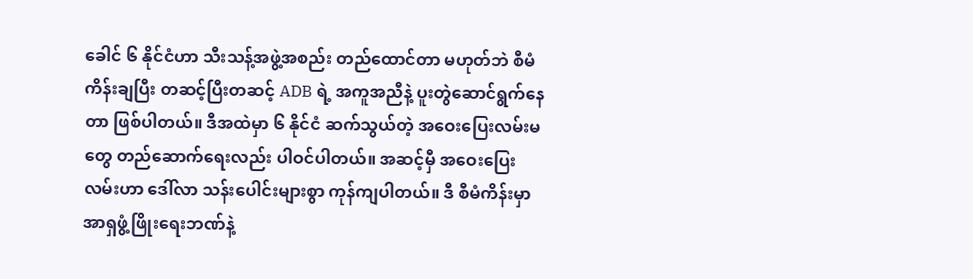ခေါင် ၆ နိုင်ငံဟာ သီးသန့်အဖွဲ့အစည်း တည်ထောင်တာ မဟုတ်ဘဲ စီမံကိန်းချပြီး တဆင့်ပြီးတဆင့် ADB ရဲ့ အကူအညီနဲ့ ပူးတွဲဆောင်ရွက်နေတာ ဖြစ်ပါတယ်။ ဒီအထဲမှာ ၆ နိုင်ငံ ဆက်သွယ်တဲ့ အဝေးပြေးလမ်းမတွေ တည်ဆောက်ရေးလည်း ပါဝင်ပါတယ်။ အဆင့်မှီ အဝေးပြေးလမ်းဟာ ဒေါ်လာ သန်းပေါင်းများစွာ ကုန်ကျပါတယ်။ ဒီ စီမံကိန်းမှာ အာရှဖွံ့ဖြိုးရေးဘဏ်နဲ့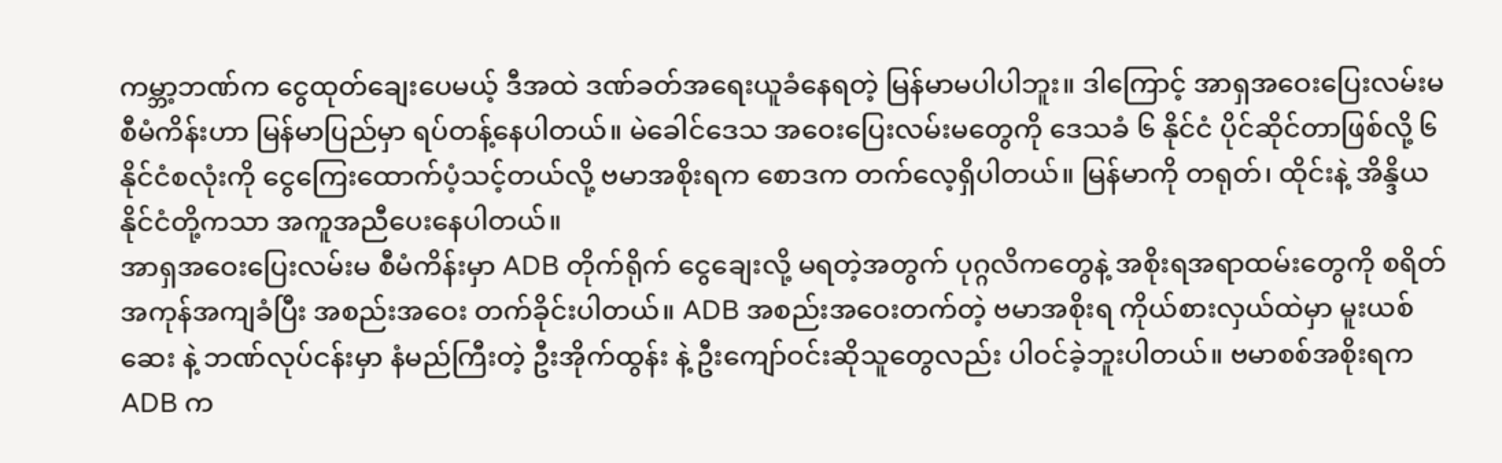ကမ္ဘာ့ဘဏ်က ငွေထုတ်ချေးပေမယ့် ဒီအထဲ ဒဏ်ခတ်အရေးယူခံနေရတဲ့ မြန်မာမပါပါဘူး။ ဒါကြောင့် အာရှအဝေးပြေးလမ်းမ စီမံကိန်းဟာ မြန်မာပြည်မှာ ရပ်တန့်နေပါတယ်။ မဲခေါင်ဒေသ အဝေးပြေးလမ်းမတွေကို ဒေသခံ ၆ နိုင်ငံ ပိုင်ဆိုင်တာဖြစ်လို့ ၆ နိုင်ငံစလုံးကို ငွေကြေးထောက်ပံ့သင့်တယ်လို့ ဗမာအစိုးရက စောဒက တက်လေ့ရှိပါတယ်။ မြန်မာကို တရုတ်၊ ထိုင်းနဲ့ အိန္ဒိယ နိုင်ငံတို့ကသာ အကူအညီပေးနေပါတယ်။
အာရှအဝေးပြေးလမ်းမ စီမံကိန်းမှာ ADB တိုက်ရိုက် ငွေချေးလို့ မရတဲ့အတွက် ပုဂ္ဂလိကတွေနဲ့ အစိုးရအရာထမ်းတွေကို စရိတ်အကုန်အကျခံပြီး အစည်းအဝေး တက်ခိုင်းပါတယ်။ ADB အစည်းအဝေးတက်တဲ့ ဗမာအစိုးရ ကိုယ်စားလှယ်ထဲမှာ မူးယစ်ဆေး နဲ့ ဘဏ်လုပ်ငန်းမှာ နံမည်ကြီးတဲ့ ဦးအိုက်ထွန်း နဲ့ ဦးကျော်ဝင်းဆိုသူတွေလည်း ပါဝင်ခဲ့ဘူးပါတယ်။ ဗမာစစ်အစိုးရက ADB က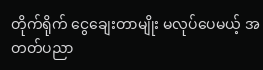တိုက်ရိုက် ငွေချေးတာမျိုး မလုပ်ပေမယ့် အတတ်ပညာ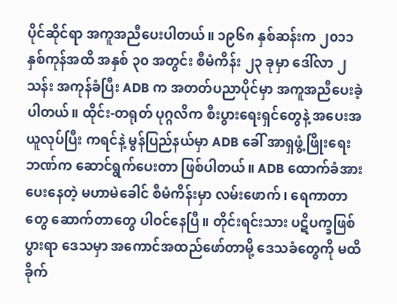ပိုင်ဆိုင်ရာ အကူအညီပေးပါတယ်။ ၁၉၆၈ နှစ်ဆန်းက ၂၀၁၁ နှစ်ကုန်အထိ အနှစ် ၃၀ အတွင်း စီမံကိန်း ၂၃ ခုမှာ ဒေါ်လာ ၂ သန်း အကုန်ခံပြီး ADB က အတတ်ပညာပိုင်မှာ အကူအညီပေးခဲ့ပါတယ်။ ထိုင်း-တရုတ် ပုဂ္ဂလိက စီးပွားရေးရှင်တွေနဲ့ အပေးအယူလုပ်ပြီး ကရင်နဲ့ မွန်ပြည်နယ်မှာ ADB ခေါ် အာရှဖွံ့ဖြိုးရေးဘဏ်က ဆောင်ရွက်ပေးတာ ဖြစ်ပါတယ်။ ADB ထောက်ခံအားပေးနေတဲ့ မဟာမဲခေါင် စီမံကိန်းမှာ လမ်းဖောက်၊ ရေကာတာတွေ ဆောက်တာတွေ ပါဝင်နေပြီ။ တိုင်းရင်းသား ပဋိပက္ခဖြစ်ပွားရာ ဒေသမှာ အကောင်အထည်ဖော်တာမို့ ဒေသခံတွေကို မထိခိုက်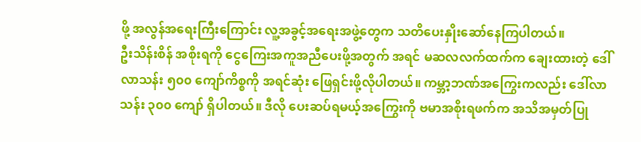ဖို့ အလွန်အရေးကြီးကြောင်း လူ့အခွင့်အရေးအဖွဲ့တွေက သတိပေးနှိုးဆော်နေကြပါတယ်။
ဦးသိန်းစိန် အစိုးရကို ငွေကြေးအကူအညီပေးဖို့အတွက် အရင် မဆလလက်ထက်က ချေးထားတဲ့ ဒေါ်လာသန်း ၅၀၀ ကျော်ကိစ္စကို အရင်ဆုံး ဖြေရှင်းဖို့လိုပါတယ်။ ကမ္ဘာ့ဘဏ်အကြွေးကလည်း ဒေါ်လာသန်း ၃၀၀ ကျော် ရှိပါတယ်။ ဒီလို ပေးဆပ်ရမယ့်အကြွေးကို ဗမာအစိုးရဖက်က အသိအမှတ်ပြု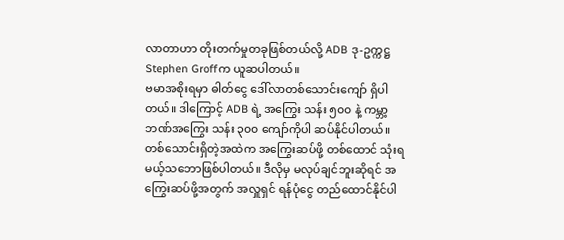လာတာဟာ တိုးတက်မှုတခုဖြစ်တယ်လို့ ADB ဒု-ဥက္ကဋ္ဌ Stephen Groffက ယူဆပါတယ်။
ဗမာအစိုးရမှာ ဓါတ်ငွေ ဒေါ်လာတစ်သောင်းကျော် ရှိပါတယ်။ ဒါကြောင့် ADB ရဲ့ အကြွေး သန်း ၅၀၀ နဲ့ ကမ္ဘာ့ဘဏ်အကြွေး သန်း ၃၀၀ ကျော်ကိုပါ ဆပ်နိုင်ပါတယ်။
တစ်သောင်းရှိတဲ့အထဲက အကြွေးဆပ်ဖို့ တစ်ထောင် သုံးရမယ့်သဘောဖြစ်ပါတယ်။ ဒီလိုမှ မလုပ်ချင်ဘူးဆိုရင် အကြွေးဆပ်ဖို့အတွက် အလှူရှင် ရန်ပုံငွေ တည်ထောင်နိုင်ပါ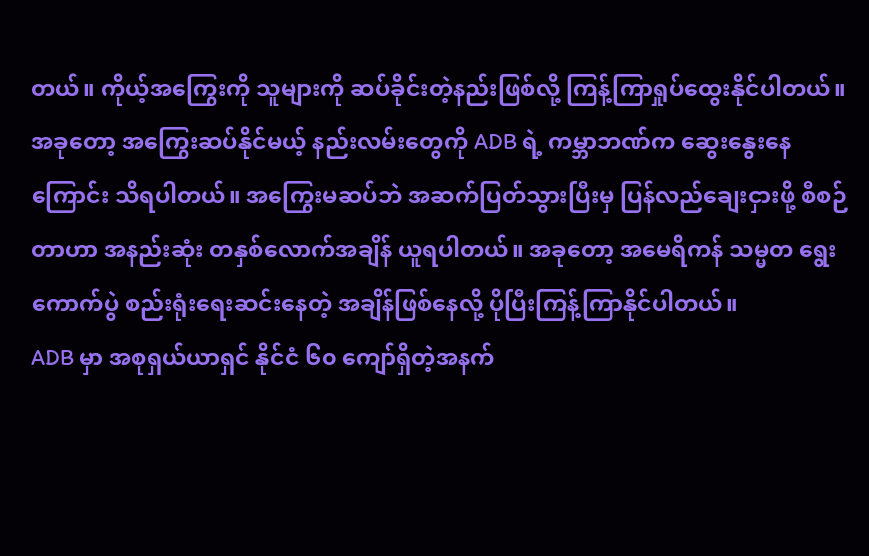တယ်။ ကိုယ့်အကြွေးကို သူများကို ဆပ်ခိုင်းတဲ့နည်းဖြစ်လို့ ကြန့်ကြာရှုပ်ထွေးနိုင်ပါတယ်။ အခုတော့ အကြွေးဆပ်နိုင်မယ့် နည်းလမ်းတွေကို ADB ရဲ့ ကမ္ဘာဘဏ်က ဆွေးနွေးနေကြောင်း သိရပါတယ်။ အကြွေးမဆပ်ဘဲ အဆက်ပြတ်သွားပြီးမှ ပြန်လည်ချေးငှားဖို့ စီစဉ်တာဟာ အနည်းဆုံး တနှစ်လောက်အချိန် ယူရပါတယ်။ အခုတော့ အမေရိကန် သမ္မတ ရွေးကောက်ပွဲ စည်းရုံးရေးဆင်းနေတဲ့ အချိန်ဖြစ်နေလို့ ပိုပြီးကြန့်ကြာနိုင်ပါတယ်။
ADB မှာ အစုရှယ်ယာရှင် နိုင်ငံ ၆၀ ကျော်ရှိတဲ့အနက်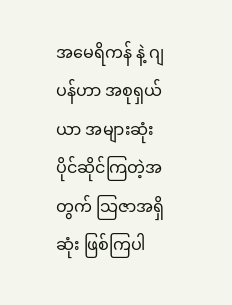အမေရိကန် နဲ့ ဂျပန်ဟာ အစုရှယ်ယာ အများဆုံးပိုင်ဆိုင်ကြတဲ့အတွက် သြဇာအရှိဆုံး ဖြစ်ကြပါ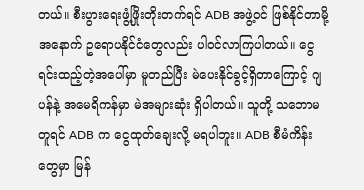တယ်။ စီးပွားရေးဖွံ့ဖြိုးတိုးတက်ရင် ADB အဖွဲ့ဝင် ဖြစ်နိုင်တာမို့ အနောက် ဥရောပနိုင်ငံတွေလည်း ပါဝင်လာကြပါတယ်။ ငွေရင်းထည့်တဲ့အပေါ်မှာ မူတည်ပြီး မဲပေးနိုင်ခွင့်ရှိတာကြောင့် ဂျပန်နဲ့ အမေရိကန်မှာ မဲအများဆုံး ရှိပါတယ်။ သူတို့ သဘောမတူရင် ADB က ငွေထုတ်ချေးလို့ မရပါဘူး။ ADB စီမံကိန်းတွေမှာ မြန်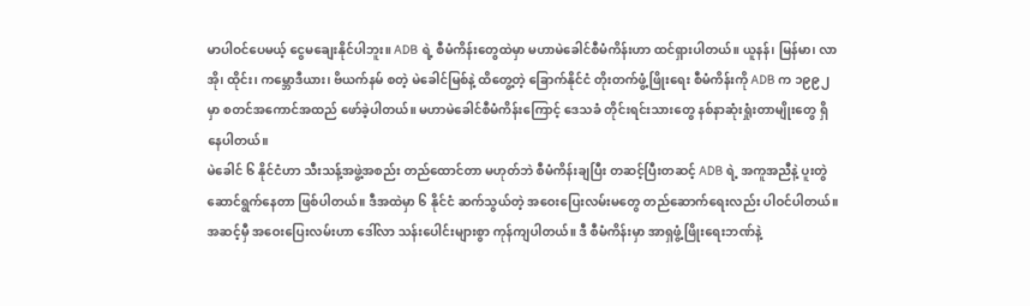မာပါဝင်ပေမယ့် ငွေမချေးနိုင်ပါဘူး။ ADB ရဲ့ စီမံကိန်းတွေထဲမှာ မဟာမဲခေါင်စီမံကိန်းဟာ ထင်ရှားပါတယ်။ ယူနန်၊ မြန်မာ၊ လာအို၊ ထိုင်း၊ ကမ္ဘောဒီယား၊ ဗိယက်နမ် စတဲ့ မဲခေါင်မြစ်နဲ့ ထိတွေ့တဲ့ ခြောက်နိုင်ငံ တိုးတက်ဖွံ့ဖြိုးရေး စီမံကိန်းကို ADB က ၁၉၉၂ မှာ စတင်အကောင်အထည် ဖော်ခဲ့ပါတယ်။ မဟာမဲခေါင်စီမံကိန်းကြောင့် ဒေသခံ တိုင်းရင်းသားတွေ နစ်နာဆုံးရှုံးတာမျိုးတွေ ရှိနေပါတယ်။
မဲခေါင် ၆ နိုင်ငံဟာ သီးသန့်အဖွဲ့အစည်း တည်ထောင်တာ မဟုတ်ဘဲ စီမံကိန်းချပြီး တဆင့်ပြီးတဆင့် ADB ရဲ့ အကူအညီနဲ့ ပူးတွဲဆောင်ရွက်နေတာ ဖြစ်ပါတယ်။ ဒီအထဲမှာ ၆ နိုင်ငံ ဆက်သွယ်တဲ့ အဝေးပြေးလမ်းမတွေ တည်ဆောက်ရေးလည်း ပါဝင်ပါတယ်။ အဆင့်မှီ အဝေးပြေးလမ်းဟာ ဒေါ်လာ သန်းပေါင်းများစွာ ကုန်ကျပါတယ်။ ဒီ စီမံကိန်းမှာ အာရှဖွံ့ဖြိုးရေးဘဏ်နဲ့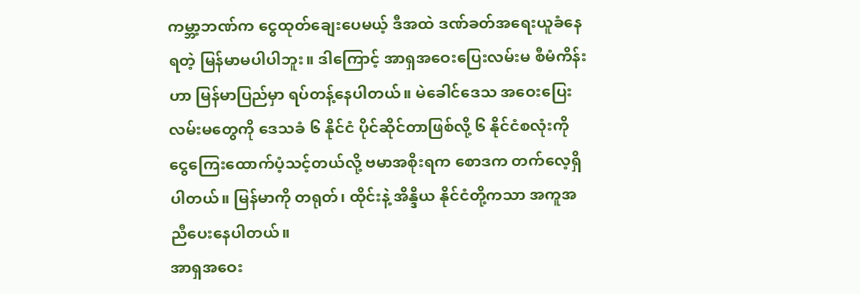ကမ္ဘာ့ဘဏ်က ငွေထုတ်ချေးပေမယ့် ဒီအထဲ ဒဏ်ခတ်အရေးယူခံနေရတဲ့ မြန်မာမပါပါဘူး။ ဒါကြောင့် အာရှအဝေးပြေးလမ်းမ စီမံကိန်းဟာ မြန်မာပြည်မှာ ရပ်တန့်နေပါတယ်။ မဲခေါင်ဒေသ အဝေးပြေးလမ်းမတွေကို ဒေသခံ ၆ နိုင်ငံ ပိုင်ဆိုင်တာဖြစ်လို့ ၆ နိုင်ငံစလုံးကို ငွေကြေးထောက်ပံ့သင့်တယ်လို့ ဗမာအစိုးရက စောဒက တက်လေ့ရှိပါတယ်။ မြန်မာကို တရုတ်၊ ထိုင်းနဲ့ အိန္ဒိယ နိုင်ငံတို့ကသာ အကူအညီပေးနေပါတယ်။
အာရှအဝေး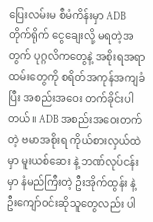ပြေးလမ်းမ စီမံကိန်းမှာ ADB တိုက်ရိုက် ငွေချေးလို့ မရတဲ့အတွက် ပုဂ္ဂလိကတွေနဲ့ အစိုးရအရာထမ်းတွေကို စရိတ်အကုန်အကျခံပြီး အစည်းအဝေး တက်ခိုင်းပါတယ်။ ADB အစည်းအဝေးတက်တဲ့ ဗမာအစိုးရ ကိုယ်စားလှယ်ထဲမှာ မူးယစ်ဆေး နဲ့ ဘဏ်လုပ်ငန်းမှာ နံမည်ကြီးတဲ့ ဦးအိုက်ထွန်း နဲ့ ဦးကျော်ဝင်းဆိုသူတွေလည်း ပါ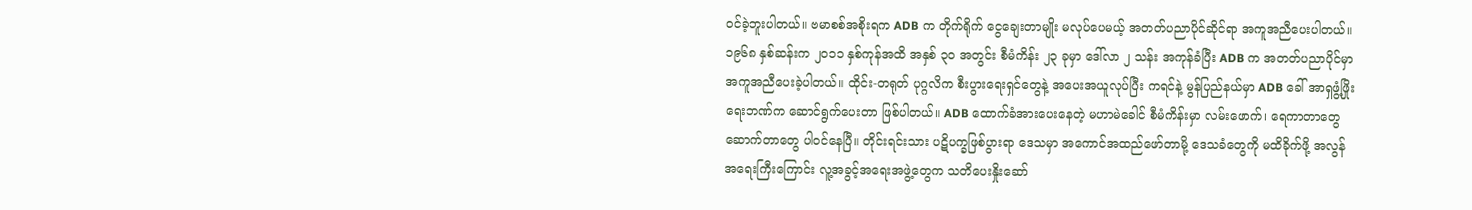ဝင်ခဲ့ဘူးပါတယ်။ ဗမာစစ်အစိုးရက ADB က တိုက်ရိုက် ငွေချေးတာမျိုး မလုပ်ပေမယ့် အတတ်ပညာပိုင်ဆိုင်ရာ အကူအညီပေးပါတယ်။ ၁၉၆၈ နှစ်ဆန်းက ၂၀၁၁ နှစ်ကုန်အထိ အနှစ် ၃၀ အတွင်း စီမံကိန်း ၂၃ ခုမှာ ဒေါ်လာ ၂ သန်း အကုန်ခံပြီး ADB က အတတ်ပညာပိုင်မှာ အကူအညီပေးခဲ့ပါတယ်။ ထိုင်း-တရုတ် ပုဂ္ဂလိက စီးပွားရေးရှင်တွေနဲ့ အပေးအယူလုပ်ပြီး ကရင်နဲ့ မွန်ပြည်နယ်မှာ ADB ခေါ် အာရှဖွံ့ဖြိုးရေးဘဏ်က ဆောင်ရွက်ပေးတာ ဖြစ်ပါတယ်။ ADB ထောက်ခံအားပေးနေတဲ့ မဟာမဲခေါင် စီမံကိန်းမှာ လမ်းဖောက်၊ ရေကာတာတွေ ဆောက်တာတွေ ပါဝင်နေပြီ။ တိုင်းရင်းသား ပဋိပက္ခဖြစ်ပွားရာ ဒေသမှာ အကောင်အထည်ဖော်တာမို့ ဒေသခံတွေကို မထိခိုက်ဖို့ အလွန်အရေးကြီးကြောင်း လူ့အခွင့်အရေးအဖွဲ့တွေက သတိပေးနှိုးဆော်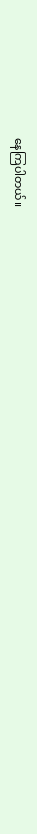နေကြပါတယ်။